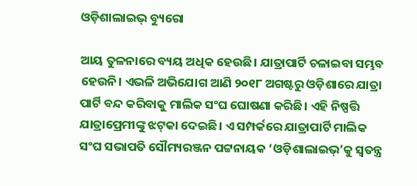ଓଡ଼ିଶାଲାଇଭ୍‌ ବ୍ୟୁରୋ

ଆୟ ତୁଳନାରେ ବ୍ୟୟ ଅଧିକ ହେଉଛି। ଯାତ୍ରାପାର୍ଟି ଚଳାଇବା ସମ୍ଭବ ହେଉନି। ଏଭଳି ଅଭିଯୋଗ ଆଣି ୨୦୧୮ ଅଗଷ୍ଟରୁ ଓଡ଼ିଶାରେ ଯାତ୍ରା ପାର୍ଟି ବନ୍ଦ କରିବାକୁ ମାଲିକ ସଂଘ ଘୋଷଣା କରିଛି। ଏହି ନିଷ୍ପତ୍ତି ଯାତ୍ରାପ୍ରେମୀଙ୍କୁ ଝଟ୍‌କା ଦେଇଛି। ଏ ସମ୍ପର୍କରେ ଯାତ୍ରାପାର୍ଟି ମାଲିକ ସଂଘ ସଭାପତି ସୌମ୍ୟରଞ୍ଜନ ପଟ୍ଟନାୟକ ‘ଓଡ଼ିଶାଲାଇଭ୍‌’କୁ ସ୍ୱତନ୍ତ୍ର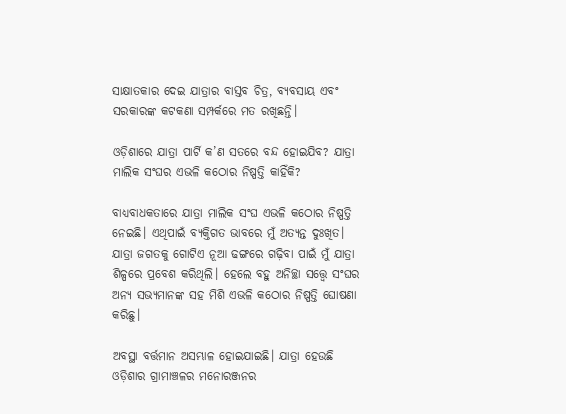ସାକ୍ଷାତକାର ଦେଇ ଯାତ୍ରାର ବାସ୍ତବ ଚିତ୍ର, ବ୍ୟବସାୟ ଏବଂ ସରକାରଙ୍କ କଟକଣା ସମ୍ପର୍କରେ ମତ ରଖିଛନ୍ତି।

ଓଡ଼ିଶାରେ ଯାତ୍ରା ପାର୍ଟି କ’ଣ ସତରେ ବନ୍ଦ ହୋଇଯିବ? ଯାତ୍ରା ମାଲିକ ସଂଘର ଏଭଳି କଠୋର ନିଷ୍ପତ୍ତି କାହିଁକି?

ବାଧ୍ୟବାଧକତାରେ ଯାତ୍ରା ମାଲିକ ସଂଘ ଏଭଳି କଠୋର ନିଷ୍ପତ୍ତି ନେଇଛି। ଏଥିପାଇଁ ବ୍ୟକ୍ତିଗତ ଭାବରେ ମୁଁ ଅତ୍ୟନ୍ତ ଦୁଃଖିତ। ଯାତ୍ରା ଜଗତକୁ ଗୋଟିଏ ନୂଆ ଢଙ୍ଗରେ ଗଢ଼ିବା ପାଇଁ ମୁଁ ଯାତ୍ରା ଶିଳ୍ପରେ ପ୍ରବେଶ କରିଥିଲି। ହେଲେ ବହୁ ଅନିଚ୍ଛା ସତ୍ତ୍ୱେ ସଂଘର ଅନ୍ୟ ସଭ୍ୟମାନଙ୍କ ସହ ମିଶି ଏଭଳି କଠୋର ନିଷ୍ପତ୍ତି ଘୋଷଣା କରିଛୁ।

ଅବସ୍ଥା ବର୍ତ୍ତମାନ ଅସମ୍ଭାଳ ହୋଇଯାଇଛି। ଯାତ୍ରା ହେଉଛି ଓଡ଼ିଶାର ଗ୍ରାମାଞ୍ଚଳର ମନୋରଞ୍ଜନର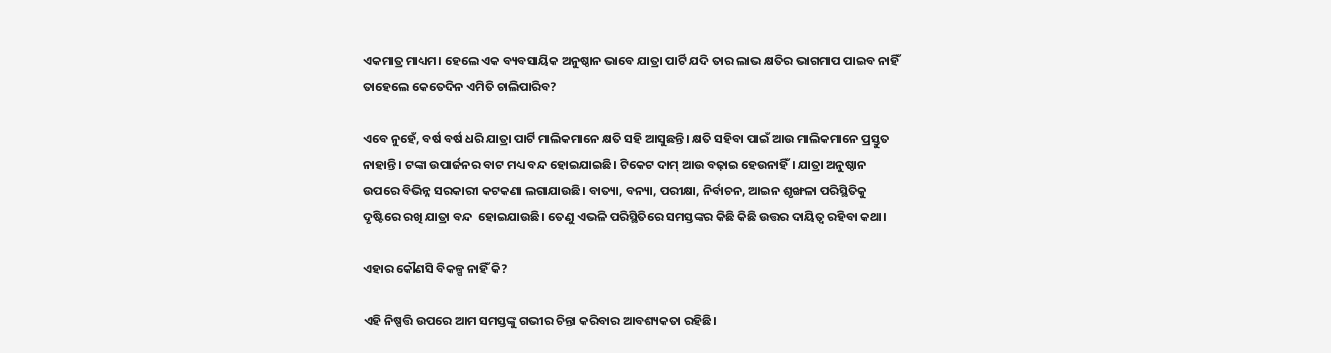ଏକମାତ୍ର ମାଧ୍ୟମ। ହେଲେ ଏକ ବ୍ୟବସାୟିକ ଅନୁଷ୍ଠାନ ଭାବେ ଯାତ୍ରା ପାର୍ଟି ଯଦି ତାର ଲାଭ କ୍ଷତିର ଭାଗମାପ ପାଇବ ନାହିଁ ତାହେଲେ କେତେଦିନ ଏମିତି ଚାଲିପାରିବ?

ଏବେ ନୁହେଁ, ବର୍ଷ ବର୍ଷ ଧରି ଯାତ୍ରା ପାର୍ଟି ମାଲିକମାନେ କ୍ଷତି ସହି ଆସୁଛନ୍ତି। କ୍ଷତି ସହିବା ପାଇଁ ଆଉ ମାଲିକମାନେ ପ୍ରସ୍ତୁତ ନାହାନ୍ତି। ଟଙ୍କା ଉପାର୍ଜନର ବାଟ ମଧ୍ୟ ବନ୍ଦ ହୋଇଯାଇଛି। ଟିକେଟ ଦାମ୍ ଆଉ ବଢ଼ାଇ ହେଉନାହିଁ। ଯାତ୍ରା ଅନୁଷ୍ଠାନ ଉପରେ ବିଭିନ୍ନ ସରକାରୀ କଟକଣା ଲଗାଯାଉଛି। ବାତ୍ୟା, ବନ୍ୟା, ପରୀକ୍ଷା, ନିର୍ବାଚନ, ଆଇନ ଶୃଙ୍ଖଳା ପରିସ୍ଥିତିକୁ ଦୃଷ୍ଟିରେ ରଖି ଯାତ୍ରା ବନ୍ଦ  ହୋଇଯାଉଛି। ତେଣୁ ଏଭଳି ପରିସ୍ଥିତିରେ ସମସ୍ତଙ୍କର କିଛି କିଛି ଉତ୍ତର ଦାୟିତ୍ୱ ରହିବା କଥା।

ଏହାର କୌଣସି ବିକଳ୍ପ ନାହିଁ କି?

ଏହି ନିଷ୍ପତ୍ତି ଉପରେ ଆମ ସମସ୍ତଙ୍କୁ ଗଭୀର ଚିନ୍ତା କରିବାର ଆବଶ୍ୟକତା ରହିଛି।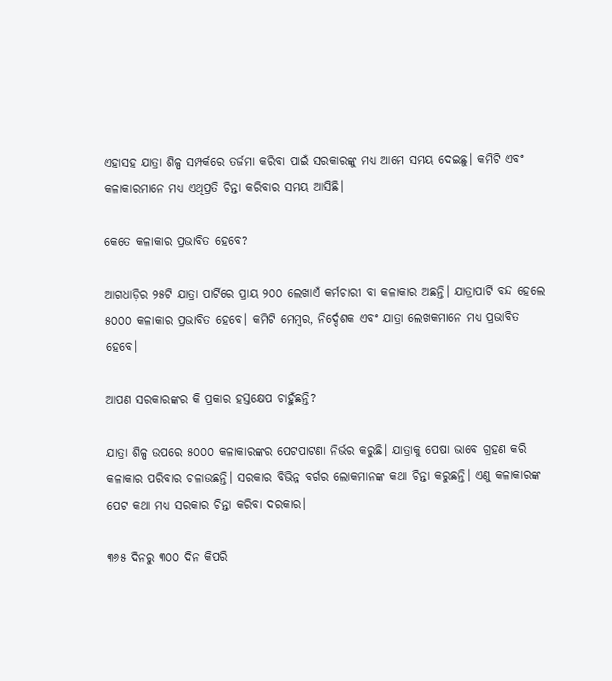ଏହାସହ ଯାତ୍ରା ଶିଳ୍ପ ସମ୍ପର୍କରେ ତର୍ଜମା କରିବା ପାଇଁ ସରକାରଙ୍କୁ ମଧ୍ୟ ଆମେ ସମୟ ଦେଇଛୁ। କମିଟି ଏବଂ କଳାକାରମାନେ ମଧ୍ୟ ଏଥିପ୍ରତି ଚିନ୍ତା କରିବାର ସମୟ ଆସିଛି।

କେତେ କଳାକାର ପ୍ରଭାବିତ ହେବେ?

ଆଗଧାଡ଼ିର ୨୫ଟି ଯାତ୍ରା ପାର୍ଟିରେ ପ୍ରାୟ ୨୦୦ ଲେଖାଏଁ କର୍ମଚାରୀ ବା କଳାକାର ଅଛନ୍ତି। ଯାତ୍ରାପାର୍ଟି ବନ୍ଦ ହେଲେ ୫୦୦୦ କଳାକାର ପ୍ରଭାବିତ ହେବେ। କମିଟି ମେମ୍ବର, ନିର୍ଦ୍ଦେଶକ ଏବଂ ଯାତ୍ରା ଲେଖକମାନେ ମଧ୍ୟ ପ୍ରଭାବିତ ହେବେ।

ଆପଣ ସରକାରଙ୍କର କି ପ୍ରକାର ହସ୍ତକ୍ଷେପ ଚାହୁଁଛନ୍ତି?

ଯାତ୍ରା ଶିଳ୍ପ ଉପରେ ୫୦୦୦ କଳାକାରଙ୍କର ପେଟପାଟଣା ନିର୍ଭର କରୁଛି। ଯାତ୍ରାକୁ ପେଷା ଭାବେ ଗ୍ରହଣ କରି କଳାକାର ପରିବାର ଚଳାଉଛନ୍ତି। ସରକାର ବିଭିନ୍ନ ବର୍ଗର ଲୋକମାନଙ୍କ କଥା ଚିନ୍ତା କରୁଛନ୍ତି। ଏଣୁ କଳାକାରଙ୍କ ପେଟ କଥା ମଧ୍ୟ ସରକାର ଚିନ୍ତା କରିବା ଦରକାର।

୩୬୫ ଦିନରୁ ୩୦୦ ଦିନ କିପରି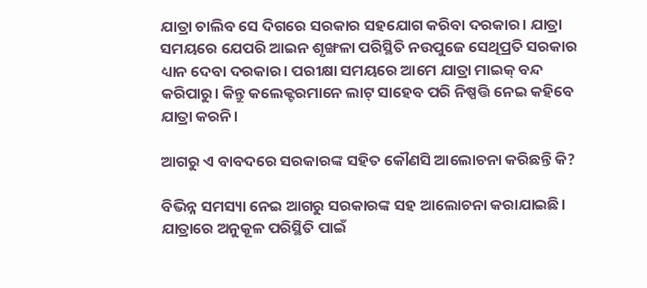ଯାତ୍ରା ଚାଲିବ ସେ ଦିଗରେ ସରକାର ସହଯୋଗ କରିବା ଦରକାର। ଯାତ୍ରା ସମୟରେ ଯେପରି ଆଇନ ଶୃଙ୍ଖଳା ପରିସ୍ଥିତି ନଉପୁଜେ ସେଥିପ୍ରତି ସରକାର ଧ୍ୟାନ ଦେବା ଦରକାର। ପରୀକ୍ଷା ସମୟରେ ଆମେ ଯାତ୍ରା ମାଇକ୍ ବନ୍ଦ କରିପାରୁ। କିନ୍ତୁ କଲେକ୍ଟରମାନେ ଲାଟ୍ ସାହେବ ପରି ନିଷ୍ପତ୍ତି ନେଇ କହିବେ ଯାତ୍ରା କରନି।

ଆଗରୁ ଏ ବାବଦରେ ସରକାରଙ୍କ ସହିତ କୌଣସି ଆଲୋଚନା କରିଛନ୍ତି କି?

ବିଭିନ୍ନ ସମସ୍ୟା ନେଇ ଆଗରୁ ସରକାରଙ୍କ ସହ ଆଲୋଚନା କରାଯାଇଛି। ଯାତ୍ରାରେ ଅନୁକୂଳ ପରିସ୍ଥିତି ପାଇଁ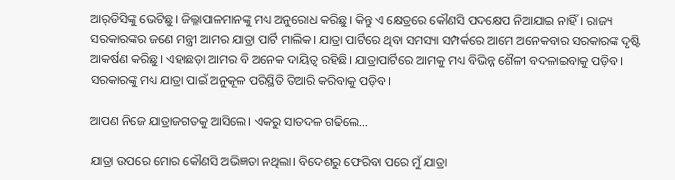ଆର୍‌ଡିସିଙ୍କୁ ଭେଟିଛୁ। ଜିଲ୍ଳାପାଳମାନଙ୍କୁ ମଧ୍ୟ ଅନୁରୋଧ କରିଛୁ। କିନ୍ତୁ ଏ କ୍ଷେତ୍ରରେ କୌଣସି ପଦକ୍ଷେପ ନିଆଯାଇ ନାହିଁ। ରାଜ୍ୟ ସରକାରଙ୍କର ଜଣେ ମନ୍ତ୍ରୀ ଆମର ଯାତ୍ରା ପାର୍ଟି ମାଲିକ। ଯାତ୍ରା ପାର୍ଟିରେ ଥିବା ସମସ୍ୟା ସମ୍ପର୍କରେ ଆମେ ଅନେକବାର ସରକାରଙ୍କ ଦୃଷ୍ଟି ଆକର୍ଷଣ କରିଛୁ। ଏହାଛଡ଼ା ଆମର ବି ଅନେକ ଦାୟିତ୍ବ ରହିଛି। ଯାତ୍ରାପାର୍ଟିରେ ଆମକୁ ମଧ୍ୟ ବିଭିନ୍ନ ଶୈଳୀ ବଦଳାଇବାକୁ ପଡ଼ିବ। ସରକାରଙ୍କୁ ମଧ୍ୟ ଯାତ୍ରା ପାଇଁ ଅନୁକୂଳ ପରିସ୍ଥିତି ତିଆରି କରିବାକୁ ପଡ଼ିବ।

ଆପଣ ନିଜେ ଯାତ୍ରାଜଗତକୁ ଆସିଲେ। ଏକରୁ ସାତଦଳ ଗଢିଲେ…

ଯାତ୍ରା ଉପରେ ମୋର କୌଣସି ଅଭିଜ୍ଞତା ନଥିଲା। ବିଦେଶରୁ ଫେରିବା ପରେ ମୁଁ ଯାତ୍ରା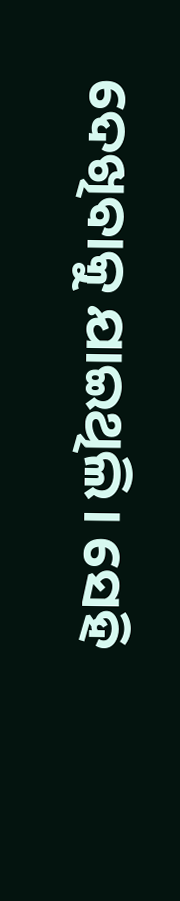ଦେଖିବାକୁ ଯାଇଥିଲି। ସେହି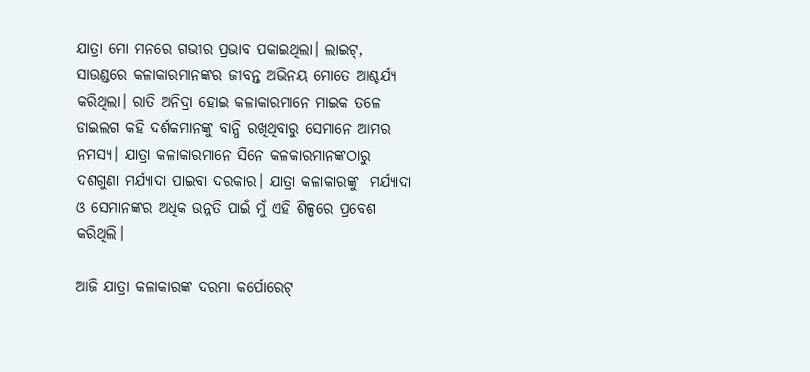ଯାତ୍ରା ମୋ ମନରେ ଗଭୀର ପ୍ରଭାବ ପକାଇଥିଲା। ଲାଇଟ୍‌, ସାଉଣ୍ଡରେ କଳାକାରମାନଙ୍କର ଜୀବନ୍ତ ଅଭିନୟ ମୋତେ ଆଶ୍ଚର୍ଯ୍ୟ କରିଥିଲା। ରାତି ଅନିଦ୍ରା ହୋଇ କଳାକାରମାନେ ମାଇକ ତଳେ ଡାଇଲଗ କହି ଦର୍ଶକମାନଙ୍କୁ ବାନ୍ଧି ରଖିଥିବାରୁ ସେମାନେ ଆମର ନମସ୍ୟ। ଯାତ୍ରା କଳାକାରମାନେ ସିନେ କଳକାରମାନଙ୍କଠାରୁ  ଦଶଗୁଣା ମର୍ଯ୍ୟାଦା ପାଇବା ଦରକାର। ଯାତ୍ରା କଳାକାରଙ୍କୁ  ମର୍ଯ୍ୟାଦା ଓ ସେମାନଙ୍କର ଅଧିକ ଉନ୍ନତି ପାଇଁ ମୁଁ ଏହି ଶିଳ୍ପରେ ପ୍ରବେଶ କରିଥିଲି।

ଆଜି ଯାତ୍ରା କଳାକାରଙ୍କ ଦରମା କର୍ପୋରେଟ୍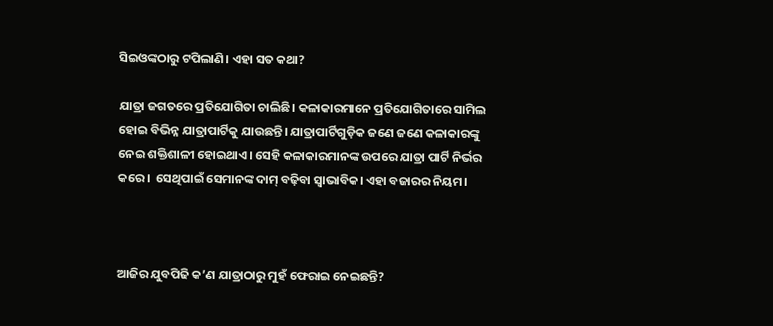ସିଇଓଙ୍କଠାରୁ ଟପିଲାଣି। ଏହା ସତ କଥା?

ଯାତ୍ରା ଜଗତରେ ପ୍ରତିଯୋଗିତା ଚାଲିଛି। କଳାକାରମାନେ ପ୍ରତିଯୋଗିତାରେ ସାମିଲ ହୋଇ ବିଭିନ୍ନ ଯାତ୍ରାପାର୍ଟିକୁ ଯାଉଛନ୍ତି। ଯାତ୍ରାପାର୍ଟିଗୁଡ଼ିକ ଜଣେ ଜଣେ କଳାକାରଙ୍କୁ ନେଇ ଶକ୍ତିଶାଳୀ ହୋଇଥାଏ। ସେହି କଳାକାରମାନଙ୍କ ଉପରେ ଯାତ୍ରା ପାର୍ଟି ନିର୍ଭର କରେ।  ସେଥିପାଇଁ ସେମାନଙ୍କ ଦାମ୍ ବଢ଼ିବା ସ୍ୱାଭାବିକ। ଏହା ବଜାରର ନିୟମ।



ଆଜିର ଯୁବପିଢି କ’ଣ ଯାତ୍ରାଠାରୁ ମୁହଁ ଫେରାଇ ନେଇଛନ୍ତି?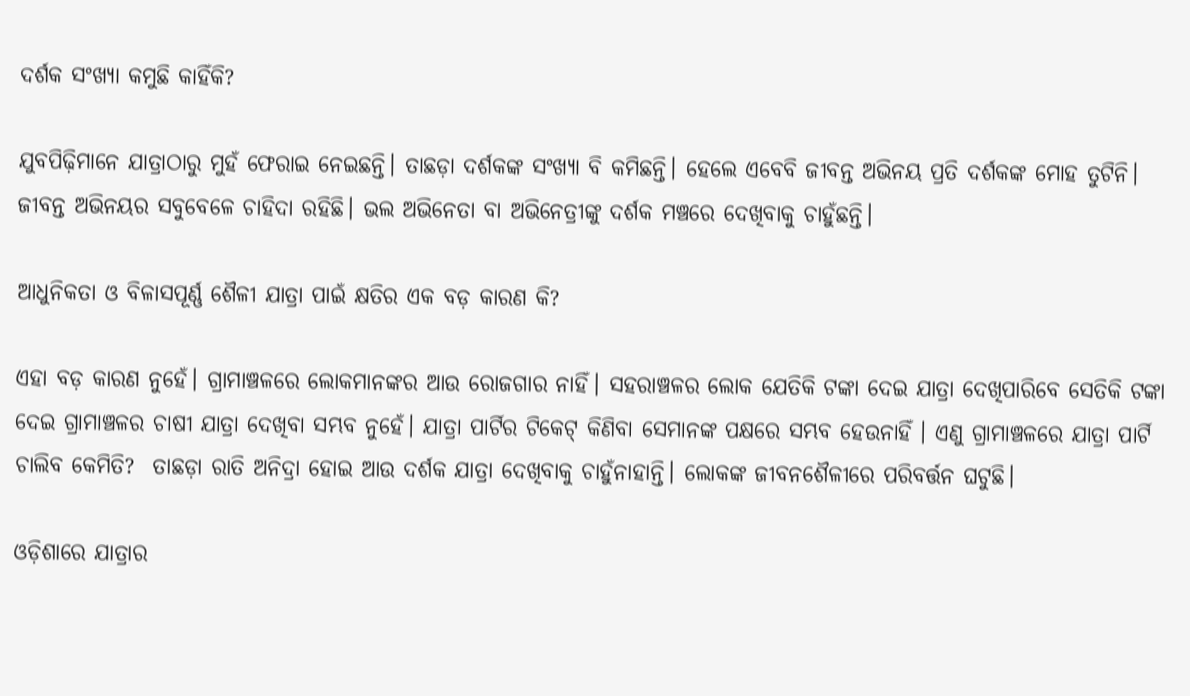ଦର୍ଶକ ସଂଖ୍ୟା କମୁଛି କାହିଁକି?

ଯୁବପିଢ଼ିମାନେ ଯାତ୍ରାଠାରୁ ମୁହଁ ଫେରାଇ ନେଇଛନ୍ତି। ତାଛଡ଼ା ଦର୍ଶକଙ୍କ ସଂଖ୍ୟା ବି କମିଛନ୍ତି। ହେଲେ ଏବେବି ଜୀବନ୍ତ ଅଭିନୟ ପ୍ରତି ଦର୍ଶକଙ୍କ ମୋହ ତୁଟିନି। ଜୀବନ୍ତ ଅଭିନୟର ସବୁବେଳେ ଚାହିଦା ରହିଛି। ଭଲ ଅଭିନେତା ବା ଅଭିନେତ୍ରୀଙ୍କୁ ଦର୍ଶକ ମଞ୍ଚରେ ଦେଖିବାକୁ ଚାହୁଁଛନ୍ତି।

ଆଧୁନିକତା ଓ ବିଳାସପୂର୍ଣ୍ଣ ଶୈଳୀ ଯାତ୍ରା ପାଇଁ କ୍ଷତିର ଏକ ବଡ଼ କାରଣ କି?

ଏହା ବଡ଼ କାରଣ ନୁହେଁ। ଗ୍ରାମାଞ୍ଚଳରେ ଲୋକମାନଙ୍କର ଆଉ ରୋଜଗାର ନାହିଁ। ସହରାଞ୍ଚଳର ଲୋକ ଯେତିକି ଟଙ୍କା ଦେଇ ଯାତ୍ରା ଦେଖିପାରିବେ ସେତିକି ଟଙ୍କା ଦେଇ ଗ୍ରାମାଞ୍ଚଳର ଚାଷୀ ଯାତ୍ରା ଦେଖିବା ସମ୍ଭବ ନୁହେଁ। ଯାତ୍ରା ପାର୍ଟିର ଟିକେଟ୍ କିଣିବା ସେମାନଙ୍କ ପକ୍ଷରେ ସମ୍ଭବ ହେଉନାହିଁ । ଏଣୁ ଗ୍ରାମାଞ୍ଚଳରେ ଯାତ୍ରା ପାର୍ଟି ଚାଲିବ କେମିତି?  ତାଛଡ଼ା ରାତି ଅନିଦ୍ରା ହୋଇ ଆଉ ଦର୍ଶକ ଯାତ୍ରା ଦେଖିବାକୁ ଚାହୁଁନାହାନ୍ତି। ଲୋକଙ୍କ ଜୀବନଶୈଳୀରେ ପରିବର୍ତ୍ତନ ଘଟୁଛି।

ଓଡ଼ିଶାରେ ଯାତ୍ରାର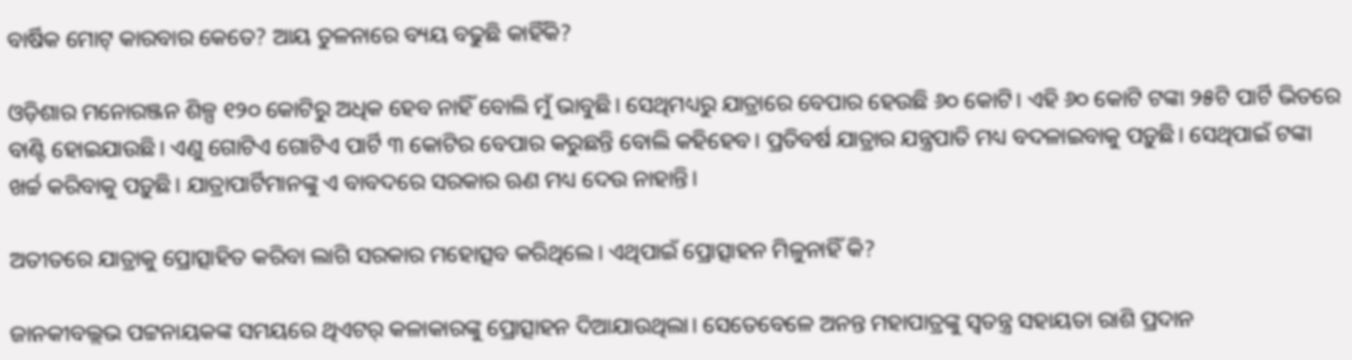ବାର୍ଷିକ ମୋଟ୍ କାରବାର କେତେ? ଆୟ ତୁଳନାରେ ବ୍ୟୟ ବଢୁଛି କାହିଁକି?

ଓଡ଼ିଶାର ମନୋରଞ୍ଜନ ଶିଳ୍ପ ୧୨୦ କୋଟିରୁ ଅଧିକ ହେବ ନାହିଁ ବୋଲି ମୁଁ ଭାବୁଛି। ସେଥିମଧ୍ୟରୁ ଯାତ୍ରାରେ ବେପାର ହେଉଛି ୬୦ କୋଟି। ଏହି ୬୦ କୋଟି ଟଙ୍କା ୨୫ଟି ପାର୍ଟି ଭିତରେ ବାଣ୍ଟି ହୋଇଯାଉଛି। ଏଣୁ ଗୋଟିଏ ଗୋଟିଏ ପାର୍ଟି ୩ କୋଟିର ବେପାର କରୁଛନ୍ତି ବୋଲି କହିହେବ। ପ୍ରତିବର୍ଷ ଯାତ୍ରାର ଯନ୍ତ୍ରପାତି ମଧ୍ୟ ବଦଳାଇବାକୁ ପଡ଼ୁଛି। ସେଥିପାଇଁ ଟଙ୍କା ଖର୍ଚ୍ଚ କରିବାକୁ ପଡ଼ୁଛି। ଯାତ୍ରାପାର୍ଟିମାନଙ୍କୁ ଏ ବାବଦରେ ସରକାର ଋଣ ମଧ୍ୟ ଦେଉ ନାହାନ୍ତି।

ଅତୀତରେ ଯାତ୍ରାକୁ ପ୍ରୋତ୍ସାହିତ କରିବା ଲାଗି ସରକାର ମହୋତ୍ସବ କରିଥିଲେ। ଏଥିପାଇଁ ପ୍ରୋତ୍ସାହନ ମିଳୁନାହିଁ କି?

ଜାନକୀବଲ୍ଲଭ ପଟ୍ଟନାୟକଙ୍କ ସମୟରେ ଥିଏଟର୍ କଳାକାରଙ୍କୁ ପ୍ରୋତ୍ସାହନ ଦିଆଯାଉଥିଲା। ସେତେବେଳେ ଅନନ୍ତ ମହାପାତ୍ରଙ୍କୁ ସ୍ବତନ୍ତ୍ର ସହାୟତା ରାଶି ପ୍ରଦାନ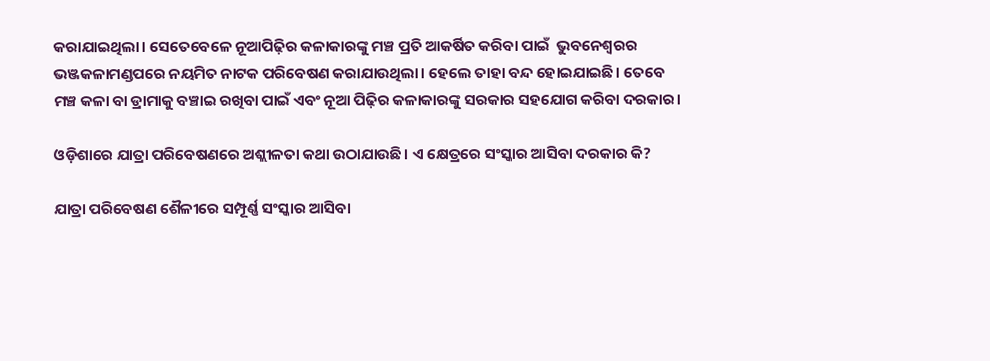କରାଯାଇଥିଲା। ସେତେବେଳେ ନୂଆପିଢ଼ିର କଳାକାରଙ୍କୁ ମଞ୍ଚ ପ୍ରତି ଆକର୍ଷିତ କରିବା ପାଇଁ  ଭୁବନେଶ୍ବରର ଭଞ୍ଜକଳାମଣ୍ଡପରେ ନୟମିତ ନାଟକ ପରିବେଷଣ କରାଯାଉଥିଲା। ହେଲେ ତାହା ବନ୍ଦ ହୋଇଯାଇଛି। ତେବେ ମଞ୍ଚ କଳା ବା ଡ୍ରାମାକୁ ବଞ୍ଚାଇ ରଖିବା ପାଇଁ ଏବଂ ନୂଆ ପିଢ଼ିର କଳାକାରଙ୍କୁ ସରକାର ସହଯୋଗ କରିବା ଦରକାର।

ଓଡ଼ିଶାରେ ଯାତ୍ରା ପରିବେଷଣରେ ଅଶ୍ଲୀଳତା କଥା ଉଠାଯାଉଛି। ଏ କ୍ଷେତ୍ରରେ ସଂସ୍କାର ଆସିବା ଦରକାର କି?

ଯାତ୍ରା ପରିବେଷଣ ଶୈଳୀରେ ସମ୍ପୂର୍ଣ୍ଣ ସଂସ୍କାର ଆସିବା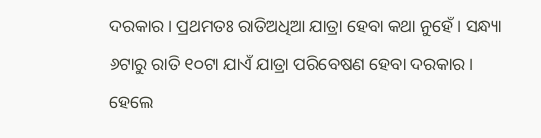ଦରକାର। ପ୍ରଥମତଃ ରାତିଅଧିଆ ଯାତ୍ରା ହେବା କଥା ନୁହେଁ। ସନ୍ଧ୍ୟା ୬ଟାରୁ ରାତି ୧୦ଟା ଯାଏଁ ଯାତ୍ରା ପରିବେଷଣ ହେବା ଦରକାର। ହେଲେ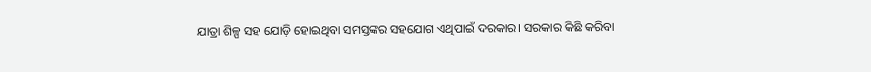ଯାତ୍ରା ଶିଳ୍ପ ସହ ଯୋଡ଼ି ହୋଇଥିବା ସମସ୍ତଙ୍କର ସହଯୋଗ ଏଥିପାଇଁ ଦରକାର। ସରକାର କିଛି କରିବା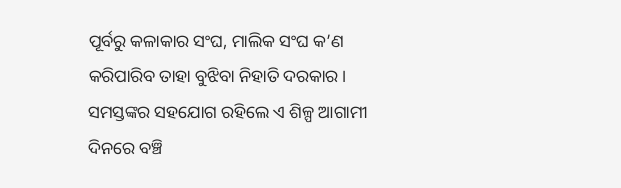ପୂର୍ବରୁ କଳାକାର ସଂଘ, ମାଲିକ ସଂଘ କ’ଣ କରିପାରିବ ତାହା ବୁଝିବା ନିହାତି ଦରକାର। ସମସ୍ତଙ୍କର ସହଯୋଗ ରହିଲେ ଏ ଶିଳ୍ପ ଆଗାମୀ ଦିନରେ ବଞ୍ଚି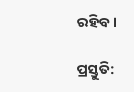ରହିବ।

ପ୍ରସ୍ତୁତି: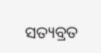ସତ୍ୟବ୍ରତ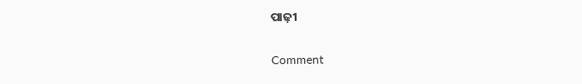ପାଢ଼ୀ

Comment